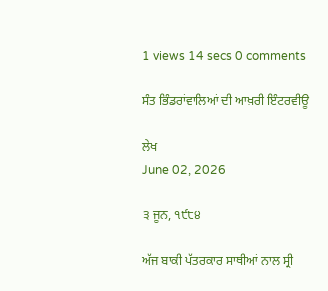1 views 14 secs 0 comments

ਸੰਤ ਭਿੰਡਰਾਂਵਾਲਿਆਂ ਦੀ ਆਖ਼ਰੀ ਇੰਟਰਵੀਊ

ਲੇਖ
June 02, 2026

੩ ਜੂਨ, ੧੯੮੪

ਅੱਜ ਬਾਕੀ ਪੱਤਰਕਾਰ ਸਾਥੀਆਂ ਨਾਲ ਸ੍ਰੀ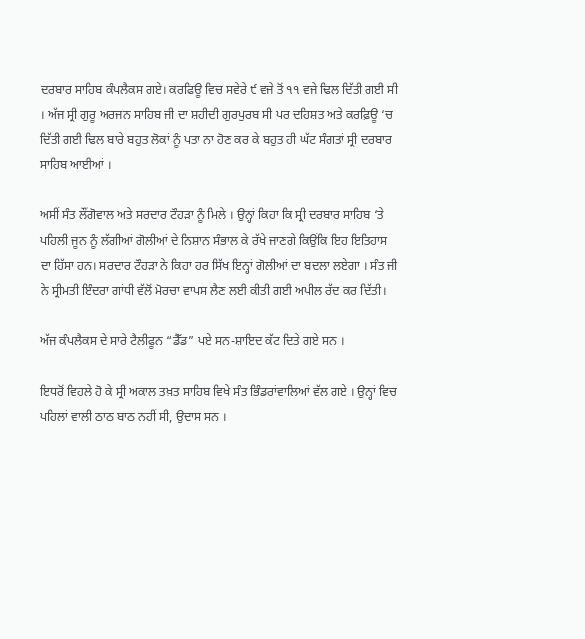ਦਰਬਾਰ ਸਾਹਿਬ ਕੰਪਲੈਕਸ ਗਏ। ਕਰਫਿਊ ਵਿਚ ਸਵੇਰੇ ੯ ਵਜੇ ਤੋਂ ੧੧ ਵਜੇ ਢਿਲ ਦਿੱਤੀ ਗਈ ਸੀ । ਅੱਜ ਸ੍ਰੀ ਗੁਰੂ ਅਰਜਨ ਸਾਹਿਬ ਜੀ ਦਾ ਸ਼ਹੀਦੀ ਗੁਰਪੁਰਬ ਸੀ ਪਰ ਦਹਿਸ਼ਤ ਅਤੇ ਕਰਫ਼ਿਊ ‘ਚ ਦਿੱਤੀ ਗਈ ਢਿਲ ਬਾਰੇ ਬਹੁਤ ਲੋਕਾਂ ਨੂੰ ਪਤਾ ਨਾ ਹੋਣ ਕਰ ਕੇ ਬਹੁਤ ਹੀ ਘੱਟ ਸੰਗਤਾਂ ਸ੍ਰੀ ਦਰਬਾਰ ਸਾਹਿਬ ਆਈਆਂ ।

ਅਸੀਂ ਸੰਤ ਲੌਂਗੋਵਾਲ ਅਤੇ ਸਰਦਾਰ ਟੌਹੜਾ ਨੂੰ ਮਿਲੇ । ਉਨ੍ਹਾਂ ਕਿਹਾ ਕਿ ਸ੍ਰੀ ਦਰਬਾਰ ਸਾਹਿਬ ‘ਤੇ ਪਹਿਲੀ ਜੂਨ ਨੂੰ ਲੱਗੀਆਂ ਗੋਲੀਆਂ ਦੇ ਨਿਸ਼ਾਨ ਸੰਭਾਲ ਕੇ ਰੱਖੇ ਜਾਣਗੇ ਕਿਉਂਕਿ ਇਹ ਇਤਿਹਾਸ ਦਾ ਹਿੱਸਾ ਹਨ। ਸਰਦਾਰ ਟੌਹੜਾ ਨੇ ਕਿਹਾ ਹਰ ਸਿੱਖ ਇਨ੍ਹਾਂ ਗੋਲੀਆਂ ਦਾ ਬਦਲਾ ਲਏਗਾ । ਸੰਤ ਜੀ ਨੇ ਸ੍ਰੀਮਤੀ ਇੰਦਰਾ ਗਾਂਧੀ ਵੱਲੋਂ ਮੋਰਚਾ ਵਾਪਸ ਲੈਣ ਲਈ ਕੀਤੀ ਗਈ ਅਪੀਲ ਰੱਦ ਕਰ ਦਿੱਤੀ।

ਅੱਜ ਕੰਪਲੈਕਸ ਦੇ ਸਾਰੇ ਟੈਲੀਫੂਨ “ਡੈੱਡ” ਪਏ ਸਨ-ਸ਼ਾਇਦ ਕੱਟ ਦਿਤੇ ਗਏ ਸਨ ।

ਇਧਰੋਂ ਵਿਹਲੇ ਹੋ ਕੇ ਸ੍ਰੀ ਅਕਾਲ ਤਖ਼ਤ ਸਾਹਿਬ ਵਿਖੇ ਸੰਤ ਭਿੰਡਰਾਂਵਾਲਿਆਂ ਵੱਲ ਗਏ । ਉਨ੍ਹਾਂ ਵਿਚ ਪਹਿਲਾਂ ਵਾਲੀ ਠਾਠ ਬਾਠ ਨਹੀਂ ਸੀ, ਉਦਾਸ ਸਨ ।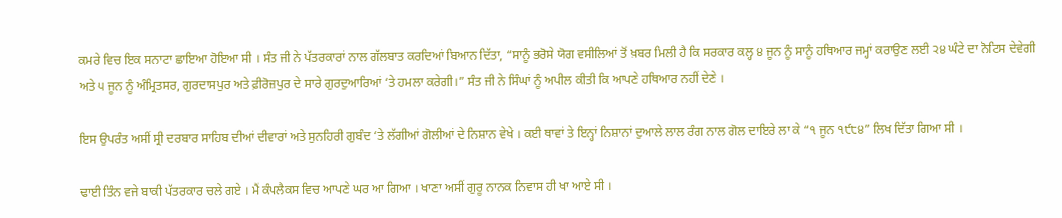ਕਮਰੇ ਵਿਚ ਇਕ ਸਨਾਟਾ ਛਾਇਆ ਹੋਇਆ ਸੀ । ਸੰਤ ਜੀ ਨੇ ਪੱਤਰਕਾਰਾਂ ਨਾਲ ਗੱਲਬਾਤ ਕਰਦਿਆਂ ਬਿਆਨ ਦਿੱਤਾ, “ਸਾਨੂੰ ਭਰੋਸੇ ਯੋਗ ਵਸੀਲਿਆਂ ਤੋਂ ਖ਼ਬਰ ਮਿਲੀ ਹੈ ਕਿ ਸਰਕਾਰ ਕਲ੍ਹ ੪ ਜੂਨ ਨੂੰ ਸਾਨੂੰ ਹਥਿਆਰ ਜਮ੍ਹਾਂ ਕਰਾਉਣ ਲਈ ੨੪ ਘੰਟੇ ਦਾ ਨੋਟਿਸ ਦੇਵੇਗੀ ਅਤੇ ੫ ਜੂਨ ਨੂੰ ਅੰਮ੍ਰਿਤਸਰ, ਗੁਰਦਾਸਪੁਰ ਅਤੇ ਫ਼ੀਰੋਜ਼ਪੁਰ ਦੇ ਸਾਰੇ ਗੁਰਦੁਆਰਿਆਂ ‘ਤੇ ਹਮਲਾ ਕਰੇਗੀ।” ਸੰਤ ਜੀ ਨੇ ਸਿੰਘਾਂ ਨੂੰ ਅਪੀਲ ਕੀਤੀ ਕਿ ਆਪਣੇ ਹਥਿਆਰ ਨਹੀਂ ਦੇਣੇ ।

ਇਸ ਉਪਰੰਤ ਅਸੀਂ ਸ੍ਰੀ ਦਰਬਾਰ ਸਾਹਿਬ ਦੀਆਂ ਦੀਵਾਰਾਂ ਅਤੇ ਸੁਨਹਿਰੀ ਗੁਬੰਦ ‘ਤੇ ਲੱਗੀਆਂ ਗੋਲੀਆਂ ਦੇ ਨਿਸ਼ਾਨ ਵੇਖੇ । ਕਈ ਥਾਵਾਂ ਤੇ ਇਨ੍ਹਾਂ ਨਿਸ਼ਾਨਾਂ ਦੁਆਲੇ ਲਾਲ ਰੰਗ ਨਾਲ ਗੋਲ ਦਾਇਰੇ ਲਾ ਕੇ “੧ ਜੂਨ ੧੯੮੪” ਲਿਖ ਦਿੱਤਾ ਗਿਆ ਸੀ ।

ਢਾਈ ਤਿੰਨ ਵਜੇ ਬਾਕੀ ਪੱਤਰਕਾਰ ਚਲੇ ਗਏ । ਮੈਂ ਕੰਪਲੈਕਸ ਵਿਚ ਆਪਣੇ ਘਰ ਆ ਗਿਆ । ਖਾਣਾ ਅਸੀਂ ਗੁਰੂ ਨਾਨਕ ਨਿਵਾਸ ਹੀ ਖਾ ਆਏ ਸੀ ।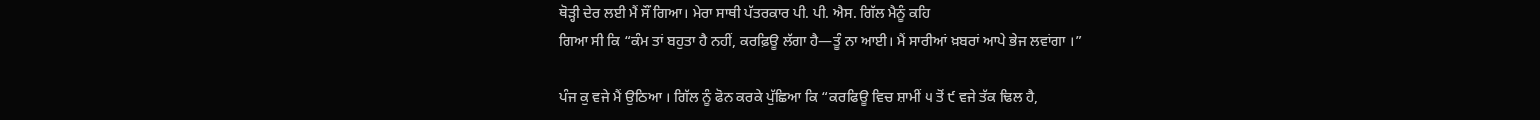ਥੋੜ੍ਹੀ ਦੇਰ ਲਈ ਮੈਂ ਸੌਂ ਗਿਆ। ਮੇਰਾ ਸਾਥੀ ਪੱਤਰਕਾਰ ਪੀ. ਪੀ. ਐਸ. ਗਿੱਲ ਮੈਨੂੰ ਕਹਿ
ਗਿਆ ਸੀ ਕਿ “ਕੰਮ ਤਾਂ ਬਹੁਤਾ ਹੈ ਨਹੀਂ, ਕਰਫ਼ਿਊ ਲੱਗਾ ਹੈ—ਤੂੰ ਨਾ ਆਈ। ਮੈਂ ਸਾਰੀਆਂ ਖ਼ਬਰਾਂ ਆਪੇ ਭੇਜ ਲਵਾਂਗਾ ।”

ਪੰਜ ਕੁ ਵਜੇ ਮੈਂ ਉਠਿਆ । ਗਿੱਲ ਨੂੰ ਫੋਨ ਕਰਕੇ ਪੁੱਛਿਆ ਕਿ “ਕਰਫਿਊ ਵਿਚ ਸ਼ਾਮੀਂ ੫ ਤੋਂ ੯ ਵਜੇ ਤੱਕ ਢਿਲ ਹੈ,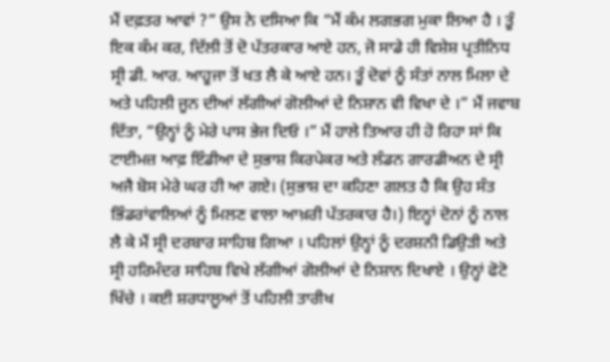ਮੈਂ ਦਫ਼ਤਰ ਆਵਾਂ ?” ਉਸ ਨੇ ਦਸਿਆ ਕਿ “ਮੈਂ ਕੰਮ ਲਗਭਗ ਮੁਕਾ ਲਿਆ ਹੈ । ਤੂੰ ਇਕ ਕੰਮ ਕਰ, ਦਿੱਲੀ ਤੋਂ ਦੋ ਪੱਤਰਕਾਰ ਆਏ ਹਨ, ਜੋ ਸਾਡੇ ਹੀ ਵਿਸ਼ੇਸ਼ ਪ੍ਰਤੀਨਿਧ ਸ੍ਰੀ ਡੀ. ਆਰ. ਆਹੂਜਾ ਤੋਂ ਖਤ ਲੈ ਕੇ ਆਏ ਹਨ। ਤੂੰ ਦੋਵਾਂ ਨੂੰ ਸੰਤਾਂ ਨਾਲ ਮਿਲਾ ਦੇ ਅਤੇ ਪਹਿਲੀ ਜੂਨ ਦੀਆਂ ਲੱਗੀਆਂ ਗੋਲੀਆਂ ਦੇ ਨਿਸ਼ਾਨ ਵੀ ਵਿਖਾ ਦੇ ।” ਮੈਂ ਜਵਾਬ ਦਿੱਤਾ, “ਉਨ੍ਹਾਂ ਨੂੰ ਮੇਰੇ ਪਾਸ ਭੇਜ ਦਿਓ ।” ਮੈਂ ਹਾਲੇ ਤਿਆਰ ਹੀ ਹੋ ਰਿਹਾ ਸਾਂ ਕਿ ਟਾਈਮਜ਼ ਆਫ਼ ਇੰਡੀਆ ਦੇ ਸੁਭਾਸ਼ ਕਿਰਪੇਕਰ ਅਤੇ ਲੰਡਨ ਗਾਰਡੀਅਨ ਦੇ ਸ੍ਰੀ ਅਜੈ ਬੋਸ ਮੇਰੇ ਘਰ ਹੀ ਆ ਗਏ। (ਸੁਭਾਸ਼ ਦਾ ਕਹਿਣਾ ਗਲਤ ਹੈ ਕਿ ਉਹ ਸੰਤ ਭਿੰਡਰਾਂਵਾਲਿਆਂ ਨੂੰ ਮਿਲਣ ਵਾਲਾ ਆਖ਼ਰੀ ਪੱਤਰਕਾਰ ਹੈ।) ਇਨ੍ਹਾਂ ਦੋਨਾਂ ਨੂੰ ਨਾਲ ਲੈ ਕੇ ਮੈਂ ਸ੍ਰੀ ਦਰਬਾਰ ਸਾਹਿਬ ਗਿਆ । ਪਹਿਲਾਂ ਉਨ੍ਹਾਂ ਨੂੰ ਦਰਸ਼ਨੀ ਡਿਉੜੀ ਅਤੇ ਸ੍ਰੀ ਹਰਿਮੰਦਰ ਸਾਹਿਬ ਵਿਖੇ ਲੱਗੀਆਂ ਗੋਲੀਆਂ ਦੇ ਨਿਸ਼ਾਨ ਦਿਖਾਏ । ਉਨ੍ਹਾਂ ਫੋਟੋ ਖਿੱਚੇ । ਕਈ ਸ਼ਰਧਾਲੂਆਂ ਤੋਂ ਪਹਿਲੀ ਤਾਰੀਖ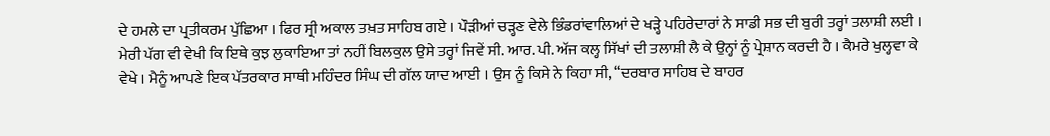ਦੇ ਹਮਲੇ ਦਾ ਪ੍ਰਤੀਕਰਮ ਪੁੱਛਿਆ । ਫਿਰ ਸ੍ਰੀ ਅਕਾਲ ਤਖ਼ਤ ਸਾਹਿਬ ਗਏ । ਪੌੜੀਆਂ ਚੜ੍ਹਣ ਵੇਲੇ ਭਿੰਡਰਾਂਵਾਲਿਆਂ ਦੇ ਖੜ੍ਹੇ ਪਹਿਰੇਦਾਰਾਂ ਨੇ ਸਾਡੀ ਸਭ ਦੀ ਬੁਰੀ ਤਰ੍ਹਾਂ ਤਲਾਸ਼ੀ ਲਈ । ਮੇਰੀ ਪੱਗ ਵੀ ਵੇਖੀ ਕਿ ਇਥੇ ਕੁਝ ਲੁਕਾਇਆ ਤਾਂ ਨਹੀਂ ਬਿਲਕੁਲ ਉਸੇ ਤਰ੍ਹਾਂ ਜਿਵੇਂ ਸੀ. ਆਰ. ਪੀ. ਅੱਜ ਕਲ੍ਹ ਸਿੱਖਾਂ ਦੀ ਤਲਾਸ਼ੀ ਲੈ ਕੇ ਉਨ੍ਹਾਂ ਨੂੰ ਪ੍ਰੇਸ਼ਾਨ ਕਰਦੀ ਹੈ । ਕੈਮਰੇ ਖੁਲ੍ਹਵਾ ਕੇ ਵੇਖੇ । ਮੈਨੂੰ ਆਪਣੇ ਇਕ ਪੱਤਰਕਾਰ ਸਾਥੀ ਮਹਿੰਦਰ ਸਿੰਘ ਦੀ ਗੱਲ ਯਾਦ ਆਈ । ਉਸ ਨੂੰ ਕਿਸੇ ਨੇ ਕਿਹਾ ਸੀ, “ਦਰਬਾਰ ਸਾਹਿਬ ਦੇ ਬਾਹਰ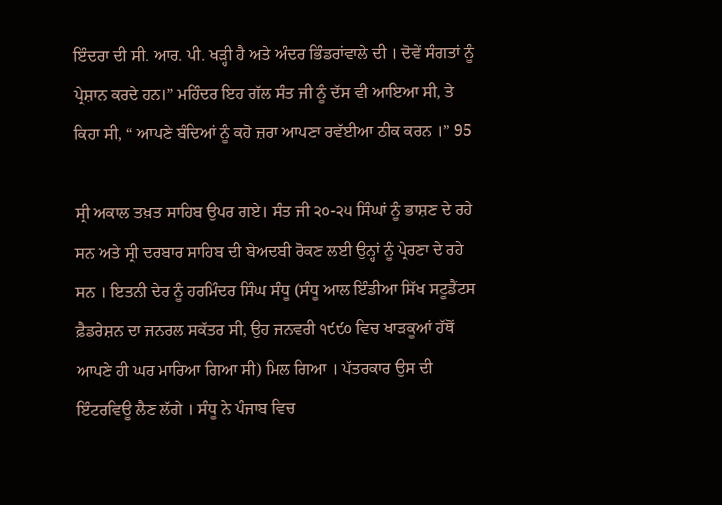ਇੰਦਰਾ ਦੀ ਸੀ. ਆਰ. ਪੀ. ਖੜ੍ਹੀ ਹੈ ਅਤੇ ਅੰਦਰ ਭਿੰਡਰਾਂਵਾਲੇ ਦੀ । ਦੋਵੇਂ ਸੰਗਤਾਂ ਨੂੰ ਪ੍ਰੇਸ਼ਾਨ ਕਰਦੇ ਹਨ।” ਮਹਿੰਦਰ ਇਹ ਗੱਲ ਸੰਤ ਜੀ ਨੂੰ ਦੱਸ ਵੀ ਆਇਆ ਸੀ, ਤੇ ਕਿਹਾ ਸੀ, “ ਆਪਣੇ ਬੰਦਿਆਂ ਨੂੰ ਕਹੋ ਜ਼ਰਾ ਆਪਣਾ ਰਵੱਈਆ ਠੀਕ ਕਰਨ ।” 95

ਸ੍ਰੀ ਅਕਾਲ ਤਖ਼ਤ ਸਾਹਿਬ ਉਪਰ ਗਏ। ਸੰਤ ਜੀ ੨੦-੨੫ ਸਿੰਘਾਂ ਨੂੰ ਭਾਸ਼ਣ ਦੇ ਰਹੇ ਸਨ ਅਤੇ ਸ੍ਰੀ ਦਰਬਾਰ ਸਾਹਿਬ ਦੀ ਬੇਅਦਬੀ ਰੋਕਣ ਲਈ ਉਨ੍ਹਾਂ ਨੂੰ ਪ੍ਰੇਰਣਾ ਦੇ ਰਹੇ ਸਨ । ਇਤਨੀ ਦੇਰ ਨੂੰ ਹਰਮਿੰਦਰ ਸਿੰਘ ਸੰਧੂ (ਸੰਧੂ ਆਲ ਇੰਡੀਆ ਸਿੱਖ ਸਟੂਡੈਂਟਸ ਫ਼ੈਡਰੇਸ਼ਨ ਦਾ ਜਨਰਲ ਸਕੱਤਰ ਸੀ, ਉਹ ਜਨਵਰੀ ੧੯੯੦ ਵਿਚ ਖਾੜਕੂਆਂ ਹੱਥੋਂ ਆਪਣੇ ਹੀ ਘਰ ਮਾਰਿਆ ਗਿਆ ਸੀ) ਮਿਲ ਗਿਆ । ਪੱਤਰਕਾਰ ਉਸ ਦੀ ਇੰਟਰਵਿਊ ਲੈਣ ਲੱਗੇ । ਸੰਧੂ ਨੇ ਪੰਜਾਬ ਵਿਚ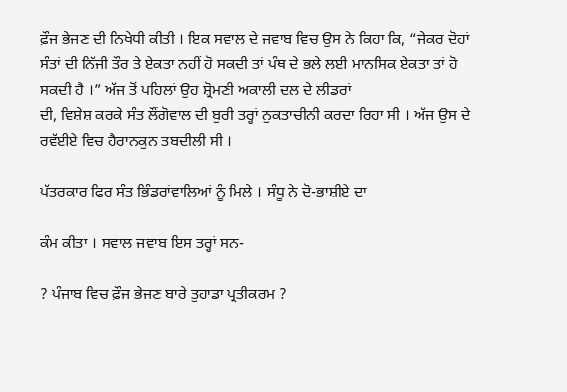ਫ਼ੌਜ ਭੇਜਣ ਦੀ ਨਿਖੇਧੀ ਕੀਤੀ । ਇਕ ਸਵਾਲ ਦੇ ਜਵਾਬ ਵਿਚ ਉਸ ਨੇ ਕਿਹਾ ਕਿ, “ਜੇਕਰ ਦੋਹਾਂ ਸੰਤਾਂ ਦੀ ਨਿੱਜੀ ਤੌਰ ਤੇ ਏਕਤਾ ਨਹੀਂ ਹੋ ਸਕਦੀ ਤਾਂ ਪੰਥ ਦੇ ਭਲੇ ਲਈ ਮਾਨਸਿਕ ਏਕਤਾ ਤਾਂ ਹੋ ਸਕਦੀ ਹੈ ।” ਅੱਜ ਤੋਂ ਪਹਿਲਾਂ ਉਹ ਸ਼੍ਰੋਮਣੀ ਅਕਾਲੀ ਦਲ ਦੇ ਲੀਡਰਾਂ
ਦੀ, ਵਿਸ਼ੇਸ਼ ਕਰਕੇ ਸੰਤ ਲੌਂਗੋਵਾਲ ਦੀ ਬੁਰੀ ਤਰ੍ਹਾਂ ਨੁਕਤਾਚੀਨੀ ਕਰਦਾ ਰਿਹਾ ਸੀ । ਅੱਜ ਉਸ ਦੇ ਰਵੱਈਏ ਵਿਚ ਹੈਰਾਨਕੁਨ ਤਬਦੀਲੀ ਸੀ ।

ਪੱਤਰਕਾਰ ਫਿਰ ਸੰਤ ਭਿੰਡਰਾਂਵਾਲਿਆਂ ਨੂੰ ਮਿਲੇ । ਸੰਧੂ ਨੇ ਦੋ-ਭਾਸ਼ੀਏ ਦਾ

ਕੰਮ ਕੀਤਾ । ਸਵਾਲ ਜਵਾਬ ਇਸ ਤਰ੍ਹਾਂ ਸਨ-

? ਪੰਜਾਬ ਵਿਚ ਫ਼ੌਜ ਭੇਜਣ ਬਾਰੇ ਤੁਹਾਡਾ ਪ੍ਰਤੀਕਰਮ ?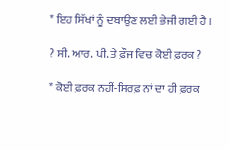* ਇਹ ਸਿੱਖਾਂ ਨੂੰ ਦਬਾਉਣ ਲਈ ਭੇਜੀ ਗਈ ਹੈ ।

? ਸੀ. ਆਰ. ਪੀ. ਤੇ ਫ਼ੌਜ ਵਿਚ ਕੋਈ ਫ਼ਰਕ ?

* ਕੋਈ ਫ਼ਰਕ ਨਹੀਂ-ਸਿਰਫ਼ ਨਾਂ ਦਾ ਹੀ ਫ਼ਰਕ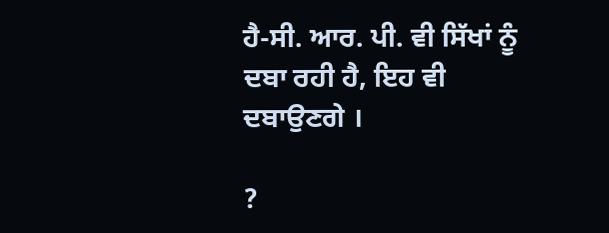ਹੈ-ਸੀ. ਆਰ. ਪੀ. ਵੀ ਸਿੱਖਾਂ ਨੂੰ ਦਬਾ ਰਹੀ ਹੈ, ਇਹ ਵੀ ਦਬਾਉਣਗੇ ।

?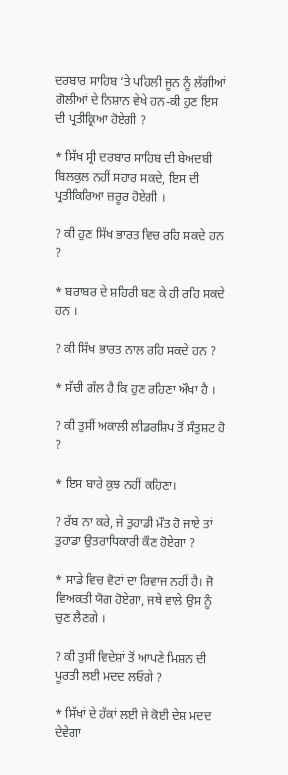ਦਰਬਾਰ ਸਾਹਿਬ ‘ਤੇ ਪਹਿਲੀ ਜੂਨ ਨੂੰ ਲੱਗੀਆਂ ਗੋਲੀਆਂ ਦੇ ਨਿਸ਼ਾਨ ਵੇਖੇ ਹਨ-ਕੀ ਹੁਣ ਇਸ ਦੀ ਪ੍ਰਤੀਕ੍ਰਿਆ ਹੋਏਗੀ ?

* ਸਿੱਖ ਸ੍ਰੀ ਦਰਬਾਰ ਸਾਹਿਬ ਦੀ ਬੇਅਦਬੀ ਬਿਲਕੁਲ ਨਹੀਂ ਸਹਾਰ ਸਕਦੇ, ਇਸ ਦੀ ਪ੍ਰਤੀਕਿਰਿਆ ਜ਼ਰੂਰ ਹੋਏਗੀ ।

? ਕੀ ਹੁਣ ਸਿੱਖ ਭਾਰਤ ਵਿਚ ਰਹਿ ਸਕਦੇ ਹਨ ?

* ਬਰਾਬਰ ਦੇ ਸ਼ਹਿਰੀ ਬਣ ਕੇ ਹੀ ਰਹਿ ਸਕਦੇ ਹਨ ।

? ਕੀ ਸਿੱਖ ਭਾਰਤ ਨਾਲ ਰਹਿ ਸਕਦੇ ਹਨ ?

* ਸੱਚੀ ਗੱਲ ਹੈ ਕਿ ਹੁਣ ਰਹਿਣਾ ਔਖਾ ਹੈ ।

? ਕੀ ਤੁਸੀਂ ਅਕਾਲੀ ਲੀਡਰਸ਼ਿਪ ਤੋਂ ਸੰਤੁਸ਼ਟ ਹੋ ?

* ਇਸ ਬਾਰੇ ਕੁਝ ਨਹੀਂ ਕਹਿਣਾ।

? ਰੱਬ ਨਾ ਕਰੇ, ਜੇ ਤੁਹਾਡੀ ਮੌਤ ਹੋ ਜਾਏ ਤਾਂ ਤੁਹਾਡਾ ਉਤਰਾਧਿਕਾਰੀ ਕੌਣ ਹੋਏਗਾ ?

* ਸਾਡੇ ਵਿਚ ਵੋਟਾਂ ਦਾ ਰਿਵਾਜ ਨਹੀਂ ਹੈ। ਜੋ ਵਿਅਕਤੀ ਯੋਗ ਹੋਏਗਾ, ਜਥੇ ਵਾਲੇ ਉਸ ਨੂੰ ਚੁਣ ਲੈਣਗੇ ।

? ਕੀ ਤੁਸੀਂ ਵਿਦੇਸ਼ਾਂ ਤੋਂ ਆਪਣੇ ਮਿਸ਼ਨ ਦੀ ਪੂਰਤੀ ਲਈ ਮਦਦ ਲਓਗੇ ?

* ਸਿੱਖਾਂ ਦੇ ਹੱਕਾਂ ਲਈ ਜੇ ਕੋਈ ਦੇਸ਼ ਮਦਦ ਦੇਵੇਗਾ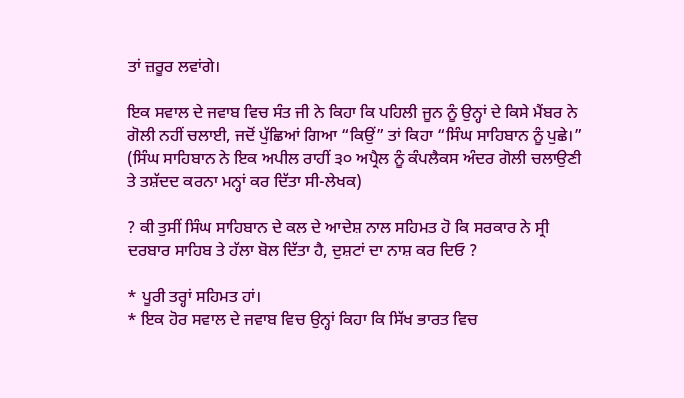ਤਾਂ ਜ਼ਰੂਰ ਲਵਾਂਗੇ।

ਇਕ ਸਵਾਲ ਦੇ ਜਵਾਬ ਵਿਚ ਸੰਤ ਜੀ ਨੇ ਕਿਹਾ ਕਿ ਪਹਿਲੀ ਜੂਨ ਨੂੰ ਉਨ੍ਹਾਂ ਦੇ ਕਿਸੇ ਮੈਂਬਰ ਨੇ ਗੋਲੀ ਨਹੀਂ ਚਲਾਈ, ਜਦੋਂ ਪੁੱਛਿਆਂ ਗਿਆ “ਕਿਉਂ” ਤਾਂ ਕਿਹਾ “ਸਿੰਘ ਸਾਹਿਬਾਨ ਨੂੰ ਪੁਛੇ।” (ਸਿੰਘ ਸਾਹਿਬਾਨ ਨੇ ਇਕ ਅਪੀਲ ਰਾਹੀਂ ੩੦ ਅਪ੍ਰੈਲ ਨੂੰ ਕੰਪਲੈਕਸ ਅੰਦਰ ਗੋਲੀ ਚਲਾਉਣੀ ਤੇ ਤਸ਼ੱਦਦ ਕਰਨਾ ਮਨ੍ਹਾਂ ਕਰ ਦਿੱਤਾ ਸੀ-ਲੇਖਕ)

? ਕੀ ਤੁਸੀਂ ਸਿੰਘ ਸਾਹਿਬਾਨ ਦੇ ਕਲ ਦੇ ਆਦੇਸ਼ ਨਾਲ ਸਹਿਮਤ ਹੋ ਕਿ ਸਰਕਾਰ ਨੇ ਸ੍ਰੀ ਦਰਬਾਰ ਸਾਹਿਬ ਤੇ ਹੱਲਾ ਬੋਲ ਦਿੱਤਾ ਹੈ, ਦੁਸ਼ਟਾਂ ਦਾ ਨਾਸ਼ ਕਰ ਦਿਓ ?

* ਪੂਰੀ ਤਰ੍ਹਾਂ ਸਹਿਮਤ ਹਾਂ।
* ਇਕ ਹੋਰ ਸਵਾਲ ਦੇ ਜਵਾਬ ਵਿਚ ਉਨ੍ਹਾਂ ਕਿਹਾ ਕਿ ਸਿੱਖ ਭਾਰਤ ਵਿਚ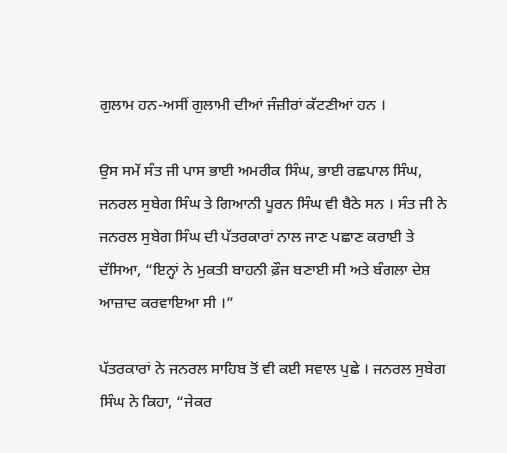ਗੁਲਾਮ ਹਨ-ਅਸੀਂ ਗੁਲਾਮੀ ਦੀਆਂ ਜੰਜ਼ੀਰਾਂ ਕੱਟਣੀਆਂ ਹਨ ।

ਉਸ ਸਮੇਂ ਸੰਤ ਜੀ ਪਾਸ ਭਾਈ ਅਮਰੀਕ ਸਿੰਘ, ਭਾਈ ਰਛਪਾਲ ਸਿੰਘ, ਜਨਰਲ ਸੁਬੇਗ ਸਿੰਘ ਤੇ ਗਿਆਨੀ ਪੂਰਨ ਸਿੰਘ ਵੀ ਬੈਠੇ ਸਨ । ਸੰਤ ਜੀ ਨੇ ਜਨਰਲ ਸੁਬੇਗ ਸਿੰਘ ਦੀ ਪੱਤਰਕਾਰਾਂ ਨਾਲ ਜਾਣ ਪਛਾਣ ਕਰਾਈ ਤੇ ਦੱਸਿਆ, “ਇਨ੍ਹਾਂ ਨੇ ਮੁਕਤੀ ਬਾਹਨੀ ਫ਼ੌਜ ਬਣਾਈ ਸੀ ਅਤੇ ਬੰਗਲਾ ਦੇਸ਼ ਆਜ਼ਾਦ ਕਰਵਾਇਆ ਸੀ ।”

ਪੱਤਰਕਾਰਾਂ ਨੇ ਜਨਰਲ ਸਾਹਿਬ ਤੋਂ ਵੀ ਕਈ ਸਵਾਲ ਪੁਛੇ । ਜਨਰਲ ਸੁਬੇਗ ਸਿੰਘ ਨੇ ਕਿਹਾ, “ਜੇਕਰ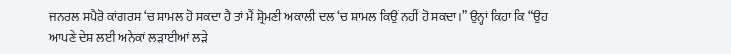ਜਨਰਲ ਸਪੈਰੋ ਕਾਂਗਰਸ ‘ਚ ਸ਼ਾਮਲ ਹੋ ਸਕਦਾ ਹੈ ਤਾਂ ਮੈਂ ਸ਼੍ਰੋਮਣੀ ਅਕਾਲੀ ਦਲ ‘ਚ ਸ਼ਾਮਲ ਕਿਉਂ ਨਹੀਂ ਹੋ ਸਕਦਾ।” ਉਨ੍ਹਾਂ ਕਿਹਾ ਕਿ “ਉਹ ਆਪਣੇ ਦੇਸ਼ ਲਈ ਅਨੇਕਾਂ ਲੜਾਈਆਂ ਲੜੇ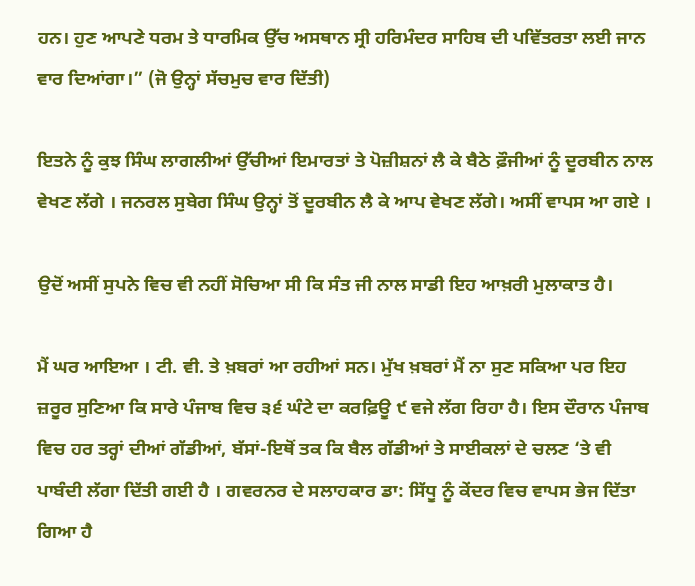ਹਨ। ਹੁਣ ਆਪਣੇ ਧਰਮ ਤੇ ਧਾਰਮਿਕ ਉੱਚ ਅਸਥਾਨ ਸ੍ਰੀ ਹਰਿਮੰਦਰ ਸਾਹਿਬ ਦੀ ਪਵਿੱਤਰਤਾ ਲਈ ਜਾਨ ਵਾਰ ਦਿਆਂਗਾ।” (ਜੋ ਉਨ੍ਹਾਂ ਸੱਚਮੁਚ ਵਾਰ ਦਿੱਤੀ)

ਇਤਨੇ ਨੂੰ ਕੁਝ ਸਿੰਘ ਲਾਗਲੀਆਂ ਉੱਚੀਆਂ ਇਮਾਰਤਾਂ ਤੇ ਪੋਜ਼ੀਸ਼ਨਾਂ ਲੈ ਕੇ ਬੈਠੇ ਫ਼ੌਜੀਆਂ ਨੂੰ ਦੂਰਬੀਨ ਨਾਲ ਵੇਖਣ ਲੱਗੇ । ਜਨਰਲ ਸੁਬੇਗ ਸਿੰਘ ਉਨ੍ਹਾਂ ਤੋਂ ਦੂਰਬੀਨ ਲੈ ਕੇ ਆਪ ਵੇਖਣ ਲੱਗੇ। ਅਸੀਂ ਵਾਪਸ ਆ ਗਏ ।

ਉਦੋਂ ਅਸੀਂ ਸੁਪਨੇ ਵਿਚ ਵੀ ਨਹੀਂ ਸੋਚਿਆ ਸੀ ਕਿ ਸੰਤ ਜੀ ਨਾਲ ਸਾਡੀ ਇਹ ਆਖ਼ਰੀ ਮੁਲਾਕਾਤ ਹੈ।

ਮੈਂ ਘਰ ਆਇਆ । ਟੀ. ਵੀ. ਤੇ ਖ਼ਬਰਾਂ ਆ ਰਹੀਆਂ ਸਨ। ਮੁੱਖ ਖ਼ਬਰਾਂ ਮੈਂ ਨਾ ਸੁਣ ਸਕਿਆ ਪਰ ਇਹ ਜ਼ਰੂਰ ਸੁਣਿਆ ਕਿ ਸਾਰੇ ਪੰਜਾਬ ਵਿਚ ੩੬ ਘੰਟੇ ਦਾ ਕਰਫ਼ਿਊ ੯ ਵਜੇ ਲੱਗ ਰਿਹਾ ਹੈ। ਇਸ ਦੌਰਾਨ ਪੰਜਾਬ ਵਿਚ ਹਰ ਤਰ੍ਹਾਂ ਦੀਆਂ ਗੱਡੀਆਂ, ਬੱਸਾਂ-ਇਥੋਂ ਤਕ ਕਿ ਬੈਲ ਗੱਡੀਆਂ ਤੇ ਸਾਈਕਲਾਂ ਦੇ ਚਲਣ ‘ਤੇ ਵੀ ਪਾਬੰਦੀ ਲੱਗਾ ਦਿੱਤੀ ਗਈ ਹੈ । ਗਵਰਨਰ ਦੇ ਸਲਾਹਕਾਰ ਡਾ: ਸਿੱਧੂ ਨੂੰ ਕੇਂਦਰ ਵਿਚ ਵਾਪਸ ਭੇਜ ਦਿੱਤਾ ਗਿਆ ਹੈ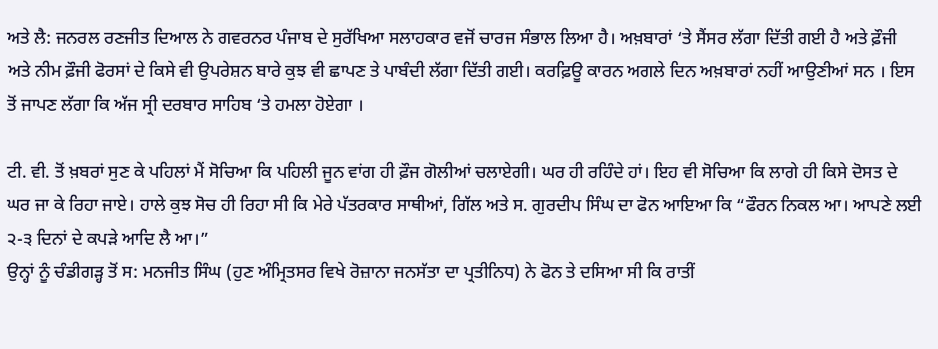ਅਤੇ ਲੈ: ਜਨਰਲ ਰਣਜੀਤ ਦਿਆਲ ਨੇ ਗਵਰਨਰ ਪੰਜਾਬ ਦੇ ਸੁਰੱਖਿਆ ਸਲਾਹਕਾਰ ਵਜੋਂ ਚਾਰਜ ਸੰਭਾਲ ਲਿਆ ਹੈ। ਅਖ਼ਬਾਰਾਂ ‘ਤੇ ਸੈਂਸਰ ਲੱਗਾ ਦਿੱਤੀ ਗਈ ਹੈ ਅਤੇ ਫ਼ੌਜੀ ਅਤੇ ਨੀਮ ਫ਼ੌਜੀ ਫੋਰਸਾਂ ਦੇ ਕਿਸੇ ਵੀ ਉਪਰੇਸ਼ਨ ਬਾਰੇ ਕੁਝ ਵੀ ਛਾਪਣ ਤੇ ਪਾਬੰਦੀ ਲੱਗਾ ਦਿੱਤੀ ਗਈ। ਕਰਫ਼ਿਊ ਕਾਰਨ ਅਗਲੇ ਦਿਨ ਅਖ਼ਬਾਰਾਂ ਨਹੀਂ ਆਉਣੀਆਂ ਸਨ । ਇਸ ਤੋਂ ਜਾਪਣ ਲੱਗਾ ਕਿ ਅੱਜ ਸ੍ਰੀ ਦਰਬਾਰ ਸਾਹਿਬ ‘ਤੇ ਹਮਲਾ ਹੋਏਗਾ ।

ਟੀ. ਵੀ. ਤੋਂ ਖ਼ਬਰਾਂ ਸੁਣ ਕੇ ਪਹਿਲਾਂ ਮੈਂ ਸੋਚਿਆ ਕਿ ਪਹਿਲੀ ਜੂਨ ਵਾਂਗ ਹੀ ਫ਼ੌਜ ਗੋਲੀਆਂ ਚਲਾਏਗੀ। ਘਰ ਹੀ ਰਹਿੰਦੇ ਹਾਂ। ਇਹ ਵੀ ਸੋਚਿਆ ਕਿ ਲਾਗੇ ਹੀ ਕਿਸੇ ਦੋਸਤ ਦੇ ਘਰ ਜਾ ਕੇ ਰਿਹਾ ਜਾਏ। ਹਾਲੇ ਕੁਝ ਸੋਚ ਹੀ ਰਿਹਾ ਸੀ ਕਿ ਮੇਰੇ ਪੱਤਰਕਾਰ ਸਾਥੀਆਂ, ਗਿੱਲ ਅਤੇ ਸ. ਗੁਰਦੀਪ ਸਿੰਘ ਦਾ ਫੋਨ ਆਇਆ ਕਿ “ਫੌਰਨ ਨਿਕਲ ਆ। ਆਪਣੇ ਲਈ ੨-੩ ਦਿਨਾਂ ਦੇ ਕਪੜੇ ਆਦਿ ਲੈ ਆ।”
ਉਨ੍ਹਾਂ ਨੂੰ ਚੰਡੀਗੜ੍ਹ ਤੋਂ ਸ: ਮਨਜੀਤ ਸਿੰਘ (ਹੁਣ ਅੰਮ੍ਰਿਤਸਰ ਵਿਖੇ ਰੋਜ਼ਾਨਾ ਜਨਸੱਤਾ ਦਾ ਪ੍ਰਤੀਨਿਧ) ਨੇ ਫੋਨ ਤੇ ਦਸਿਆ ਸੀ ਕਿ ਰਾਤੀਂ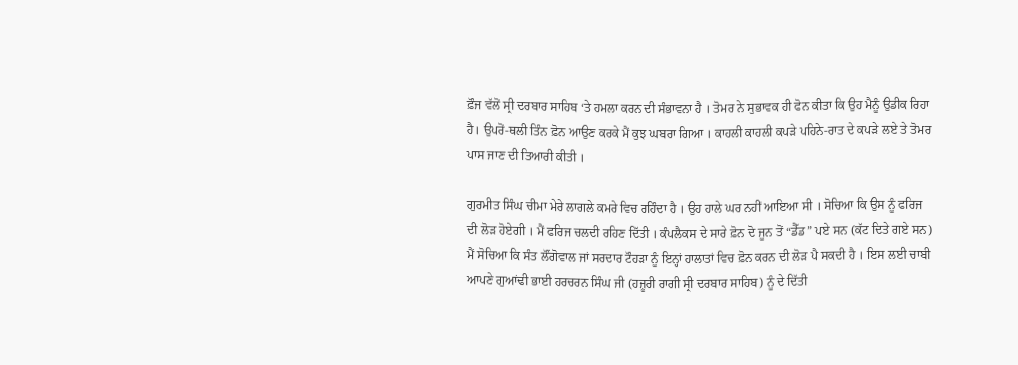ਫ਼ੌਜ ਵੱਲੋਂ ਸ੍ਰੀ ਦਰਬਾਰ ਸਾਹਿਬ ‘ਤੇ ਹਮਲਾ ਕਰਨ ਦੀ ਸੰਭਾਵਨਾ ਹੈ । ਤੋਮਰ ਨੇ ਸੁਭਾਵਕ ਹੀ ਫੋਨ ਕੀਤਾ ਕਿ ਉਹ ਮੈਨੂੰ ਉਡੀਕ ਰਿਹਾ ਹੈ। ਉਪਰੋਂ-ਥਲੀ ਤਿੰਨ ਫ਼ੋਨ ਆਉਣ ਕਰਕੇ ਮੈਂ ਕੁਝ ਘਬਰਾ ਗਿਆ । ਕਾਹਲੀ ਕਾਹਲੀ ਕਪੜੇ ਪਹਿਨੇ-ਰਾਤ ਦੇ ਕਪੜੇ ਲਏ ਤੇ ਤੋਮਰ ਪਾਸ ਜਾਣ ਦੀ ਤਿਆਰੀ ਕੀਤੀ ।

ਗੁਰਮੀਤ ਸਿੰਘ ਚੀਮਾ ਮੇਰੇ ਲਾਗਲੇ ਕਮਰੇ ਵਿਚ ਰਹਿੰਦਾ ਹੈ । ਉਹ ਹਾਲੇ ਘਰ ਨਹੀਂ ਆਇਆ ਸੀ । ਸੋਚਿਆ ਕਿ ਉਸ ਨੂੰ ਫਰਿਜ ਦੀ ਲੋੜ ਹੋਏਗੀ । ਮੈਂ ਫਰਿਜ ਚਲਦੀ ਰਹਿਣ ਦਿੱਤੀ । ਕੰਪਲੈਕਸ ਦੇ ਸਾਰੇ ਫ਼ੋਨ ਦੋ ਜੂਨ ਤੋਂ “ਡੈੱਡ” ਪਏ ਸਨ (ਕੱਟ ਦਿਤੇ ਗਏ ਸਨ) ਮੈਂ ਸੋਚਿਆ ਕਿ ਸੰਤ ਲੌਂਗੋਵਾਲ ਜਾਂ ਸਰਦਾਰ ਟੌਹੜਾ ਨੂੰ ਇਨ੍ਹਾਂ ਹਾਲਾਤਾਂ ਵਿਚ ਫ਼ੋਨ ਕਰਨ ਦੀ ਲੋੜ ਪੈ ਸਕਦੀ ਹੈ । ਇਸ ਲਈ ਚਾਬੀ ਆਪਣੇ ਗੁਆਂਢੀ ਭਾਈ ਹਰਚਰਨ ਸਿੰਘ ਜੀ (ਹਜ਼ੂਰੀ ਰਾਗੀ ਸ੍ਰੀ ਦਰਬਾਰ ਸਾਹਿਬ) ਨੂੰ ਦੇ ਦਿੱਤੀ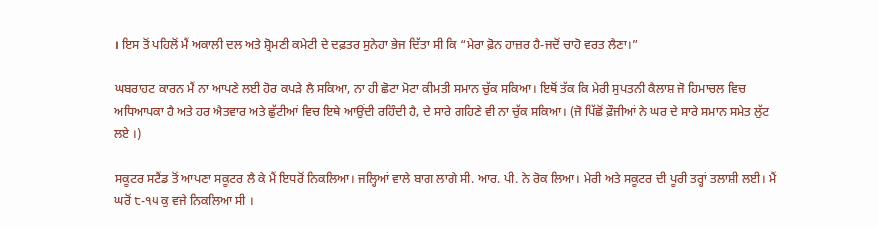। ਇਸ ਤੋਂ ਪਹਿਲੋਂ ਮੈਂ ਅਕਾਲੀ ਦਲ ਅਤੇ ਸ਼੍ਰੋਮਣੀ ਕਮੇਟੀ ਦੇ ਦਫ਼ਤਰ ਸੁਨੇਹਾ ਭੇਜ ਦਿੱਤਾ ਸੀ ਕਿ “ਮੇਰਾ ਫ਼ੋਨ ਹਾਜ਼ਰ ਹੈ-ਜਦੋਂ ਚਾਹੋ ਵਰਤ ਲੈਣਾ।”

ਘਬਰਾਹਟ ਕਾਰਨ ਮੈਂ ਨਾ ਆਪਣੇ ਲਈ ਹੋਰ ਕਪੜੇ ਲੈ ਸਕਿਆ, ਨਾ ਹੀ ਛੋਟਾ ਮੋਟਾ ਕੀਮਤੀ ਸਮਾਨ ਚੁੱਕ ਸਕਿਆ। ਇਥੋਂ ਤੱਕ ਕਿ ਮੇਰੀ ਸੁਪਤਨੀ ਕੈਲਾਸ਼ ਜੋ ਹਿਮਾਚਲ ਵਿਚ ਅਧਿਆਪਕਾ ਹੈ ਅਤੇ ਹਰ ਐਤਵਾਰ ਅਤੇ ਛੁੱਟੀਆਂ ਵਿਚ ਇਥੇ ਆਉਂਦੀ ਰਹਿੰਦੀ ਹੈ, ਦੇ ਸਾਰੇ ਗਹਿਣੇ ਵੀ ਨਾ ਚੁੱਕ ਸਕਿਆ। (ਜੋ ਪਿੱਛੋਂ ਫ਼ੌਜੀਆਂ ਨੇ ਘਰ ਦੇ ਸਾਰੇ ਸਮਾਨ ਸਮੇਤ ਲੁੱਟ ਲਏ ।)

ਸਕੂਟਰ ਸਟੈਂਡ ਤੋਂ ਆਪਣਾ ਸਕੂਟਰ ਲੈ ਕੇ ਮੈਂ ਇਧਰੋਂ ਨਿਕਲਿਆ। ਜਲ੍ਹਿਆਂ ਵਾਲੇ ਬਾਗ ਲਾਗੇ ਸੀ. ਆਰ. ਪੀ. ਨੇ ਰੋਕ ਲਿਆ। ਮੇਰੀ ਅਤੇ ਸਕੂਟਰ ਦੀ ਪੂਰੀ ਤਰ੍ਹਾਂ ਤਲਾਸ਼ੀ ਲਈ। ਮੈਂ ਘਰੋਂ ੮-੧੫ ਕੁ ਵਜੇ ਨਿਕਲਿਆ ਸੀ ।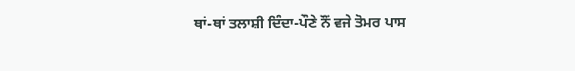ਥਾਂ-ਥਾਂ ਤਲਾਸ਼ੀ ਦਿੰਦਾ-ਪੌਣੇ ਨੌਂ ਵਜੇ ਤੋਮਰ ਪਾਸ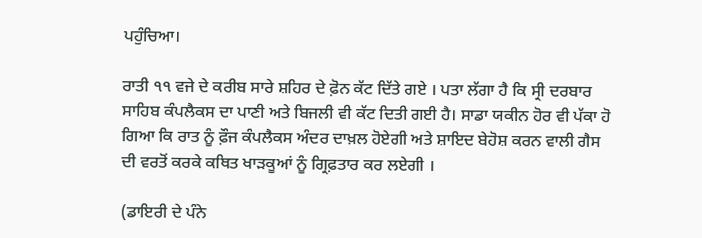ਪਹੁੰਚਿਆ।

ਰਾਤੀ ੧੧ ਵਜੇ ਦੇ ਕਰੀਬ ਸਾਰੇ ਸ਼ਹਿਰ ਦੇ ਫ਼ੋਨ ਕੱਟ ਦਿੱਤੇ ਗਏ । ਪਤਾ ਲੱਗਾ ਹੈ ਕਿ ਸ੍ਰੀ ਦਰਬਾਰ ਸਾਹਿਬ ਕੰਪਲੈਕਸ ਦਾ ਪਾਣੀ ਅਤੇ ਬਿਜਲੀ ਵੀ ਕੱਟ ਦਿਤੀ ਗਈ ਹੈ। ਸਾਡਾ ਯਕੀਨ ਹੋਰ ਵੀ ਪੱਕਾ ਹੋ ਗਿਆ ਕਿ ਰਾਤ ਨੂੰ ਫ਼ੌਜ ਕੰਪਲੈਕਸ ਅੰਦਰ ਦਾਖ਼ਲ ਹੋਏਗੀ ਅਤੇ ਸ਼ਾਇਦ ਬੇਹੋਸ਼ ਕਰਨ ਵਾਲੀ ਗੈਸ ਦੀ ਵਰਤੋਂ ਕਰਕੇ ਕਥਿਤ ਖਾੜਕੂਆਂ ਨੂੰ ਗ੍ਰਿਫ਼ਤਾਰ ਕਰ ਲਏਗੀ ।

(ਡਾਇਰੀ ਦੇ ਪੰਨੇ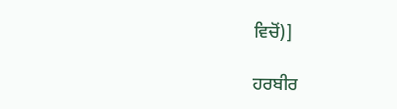ਵਿਚੋਂ)]

ਹਰਬੀਰ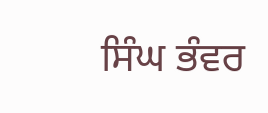ਸਿੰਘ ਭੰਵਰ